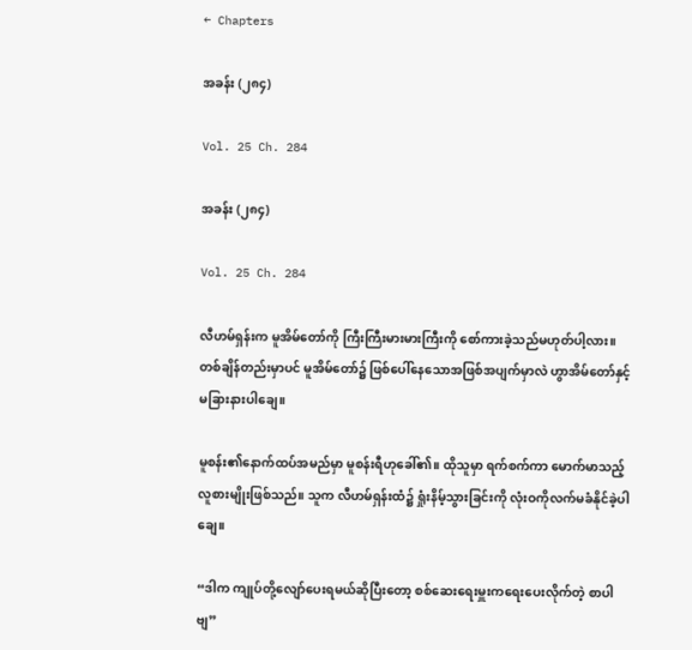← Chapters

အခန်း (၂၈၄)

Vol. 25 Ch. 284

အခန်း (၂၈၄)

Vol. 25 Ch. 284

လီဟမ်ရှန်းက မူအိမ်တော်ကို ကြီးကြီးမားမားကြီးကို စော်ကားခဲ့သည်မဟုတ်ပါ့လား။ တစ်ချိန်တည်းမှာပင် မူအိမ်တော်၌ ဖြစ်ပေါ်နေသောအဖြစ်အပျက်မှာလဲ ဟွာအိမ်တော်နှင့်မခြားနားပါချေ။

မူစန်း၏နောက်ထပ်အမည်မှာ မူစန်းရီဟုခေါ်၏။ ထိုသူမှာ ရက်စက်ကာ မောက်မာသည့်လူစားမျိုးဖြစ်သည်။ သူက လီဟမ်ရှန်းထံ၌ ရှုံးနိမ့်သွားခြင်းကို လုံးဝကိုလက်မခံနိုင်ခဲ့ပါချေ။

“ဒါက ကျုပ်တို့လျော်ပေးရမယ်ဆိုပြီးတော့ စစ်ဆေးရေးမှူးကရေးပေးလိုက်တဲ့ စာပါဗျ”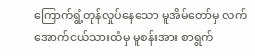ကြောက်ရွံ့တုန်လှုပ်နေသော မူအိမ်တော်မှ လက်အောက်ငယ်သားထံမှ မူစန်းအား စာရွက်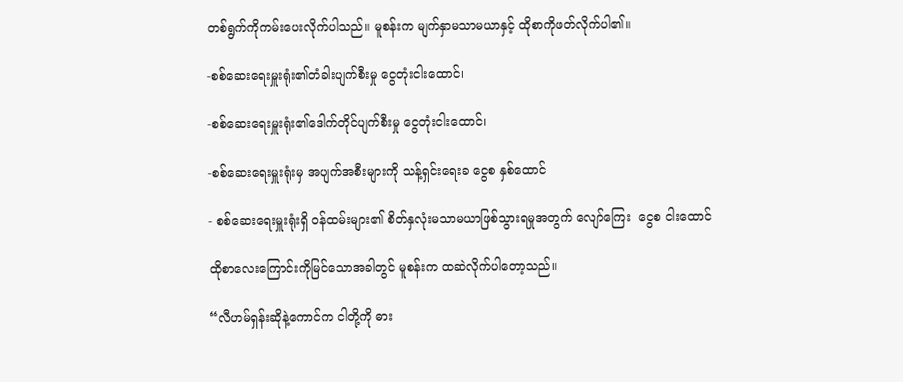တစ်ရွက်ကိုကမ်းပေးလိုက်ပါသည်။ မူစန်းက မျက်နှာမသာမယာနှင့် ထိုစာကိုဖတ်လိုက်ပါ၏။

-စစ်ဆေးရေးမှူးရုံး၏တံခါးပျက်စီးမှု ငွေတုံးငါးထောင်၊

-စစ်ဆေးရေးမှူးရုံး၏ဒေါက်တိုင်ပျက်စီးမှု ငွေတုံးငါးထောင်၊

-စစ်ဆေးရေးမှူးရုံးမှ အပျက်အစီးများကို သန့်ရှင်းရေးခ ငွေစ နှစ်ထောင်

- စစ်ဆေးရေးမှူးရုံးရှိ ဝန်ထမ်းများ၏ စိတ်နှလုံးမသာမယာဖြစ်သွားရမှုအတွက် လျော်ကြေး  ငွေစ ငါးထောင်

ထိုစာလေးကြောင်းကိုမြင်သောအခါတွင် မူစန်းက ထဆဲလိုက်ပါတော့သည်။

“လီဟမ်ရှန်းဆိုနဲ့ကောင်က ငါတို့ကို ဓား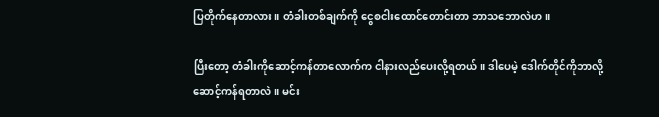ပြတိုက်နေတာလား။ တံခါးတစ်ချက်ကို ငွေစငါးထောင်တောင်းတာ ဘာသဘောလဲဟ။

ပြီးတော့ တံခါးကိုဆောင့်ကန်တာလောက်က ငါနားလည်ပေးလို့ရတယ်။ ဒါပေမဲ့ ဒေါက်တိုင်ကိုဘာလို့ဆောင့်ကန်ရတာလဲ။ မင်း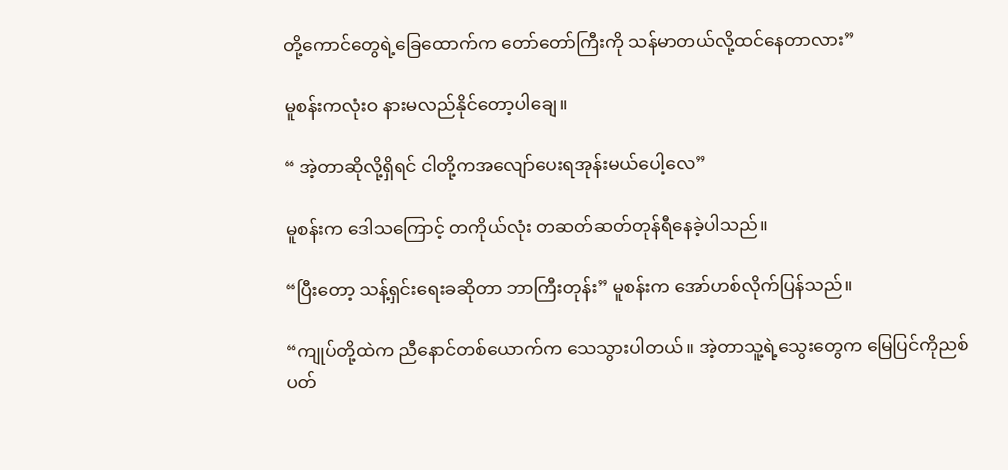တို့ကောင်တွေရဲ့ခြေထောက်က တော်တော်ကြီးကို သန်မာတယ်လို့ထင်နေတာလား”

မူစန်းကလုံးဝ နားမလည်နိုင်တော့ပါချေ။

“ အဲ့တာဆိုလို့ရှိရင် ငါတို့ကအလျော်ပေးရအုန်းမယ်ပေါ့လေ”

မူစန်းက ဒေါသကြောင့် တကိုယ်လုံး တဆတ်ဆတ်တုန်ရီနေခဲ့ပါသည်။

“ပြီးတော့ သန့်ရှင်းရေးခဆိုတာ ဘာကြီးတုန်း” မူစန်းက အော်ဟစ်လိုက်ပြန်သည်။

“ကျုပ်တို့ထဲက ညီနောင်တစ်ယောက်က သေသွားပါတယ်။ အဲ့တာသူ့ရဲ့သွေးတွေက မြေပြင်ကိုညစ်ပတ်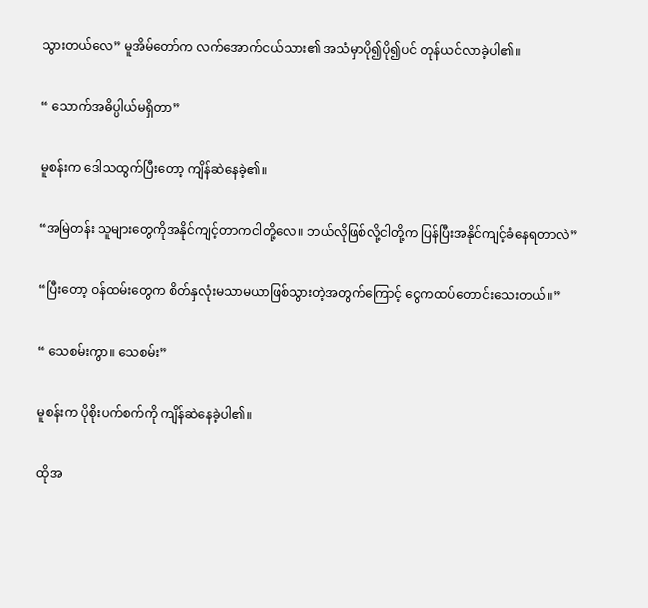သွားတယ်လေ” မူအိမ်တော်က လက်အောက်ငယ်သား၏ အသံမှာပို၍ပို၍ပင် တုန်ယင်လာခဲ့ပါ၏။

“ သောက်အဓိပ္ပါယ်မရှိတာ”

မူစန်းက ဒေါသထွက်ပြီးတော့ ကျိန်ဆဲနေခဲ့၏။

“အမြဲတန်း သူများတွေကိုအနိုင်ကျင့်တာကငါတို့လေ။ ဘယ်လိုဖြစ်လို့ငါတို့က ပြန်ပြီးအနိုင်ကျင့်ခံနေရတာလဲ”

“ပြီးတော့ ဝန်ထမ်းတွေက စိတ်နှလုံးမသာမယာဖြစ်သွားတဲ့အတွက်ကြောင့် ငွေကထပ်တောင်းသေးတယ်။”

“ သေစမ်းကွာ။ သေစမ်း”

မူစန်းက ပိုစိုးပက်စက်ကို ကျိန်ဆဲနေခဲ့ပါ၏။

ထိုအ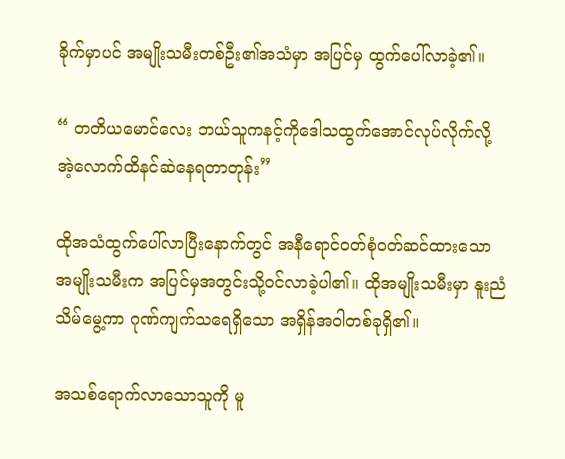ခိုက်မှာပင် အမျိုးသမီးတစ်ဦး၏အသံမှာ အပြင်မှ ထွက်ပေါ်လာခဲ့၏။

“ တတိယမောင်လေး ဘယ်သူကနင့်ကိုဒေါသထွက်အောင်လုပ်လိုက်လို့ အဲ့လောက်ထိနင်ဆဲနေရတာတုန်း”

ထိုအသံထွက်ပေါ်လာပြီးနောက်တွင် အနီရောင်ဝတ်စုံဝတ်ဆင်ထားသောအမျိုးသမီးက အပြင်မှအတွင်းသို့ဝင်လာခဲ့ပါ၏။ ထိုအမျိုးသမီးမှာ နူးညံသိမ်မွေ့ကာ ဂုဏ်ကျက်သရေရှိသော အရှိန်အဝါတစ်ခုရှိ၏။

အသစ်ရောက်လာသောသူကို မူ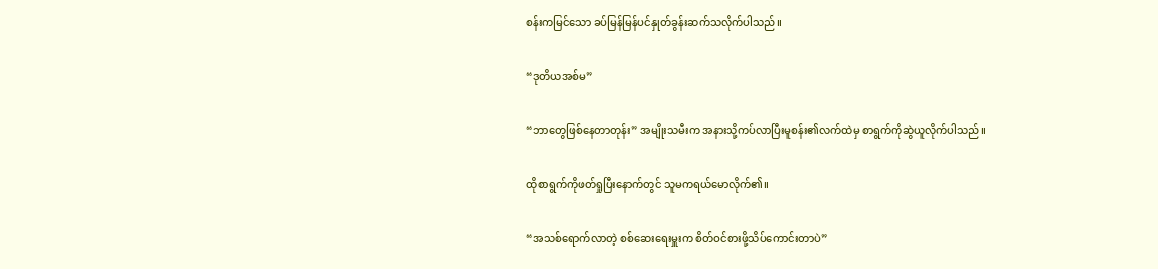စန်းကမြင်သော ခပ်မြန်မြန်ပင်နှုတ်ခွန်းဆက်သလိုက်ပါသည်။

“ဒုတိယအစ်မ”

“ဘာတွေဖြစ်နေတာတုန်း” အမျိုးသမီးက အနားသို့ကပ်လာပြီးမူစန်း၏လက်ထဲမှ စာရွက်ကိုဆွဲယူလိုက်ပါသည်။

ထိုစာရွက်ကိုဖတ်ရှုပြီးနောက်တွင် သူမကရယ်မောလိုက်၏။

“အသစ်ရောက်လာတဲ့ စစ်ဆေးရေးမှူးက စိတ်ဝင်စားဖို့သိပ်ကောင်းတာပဲ”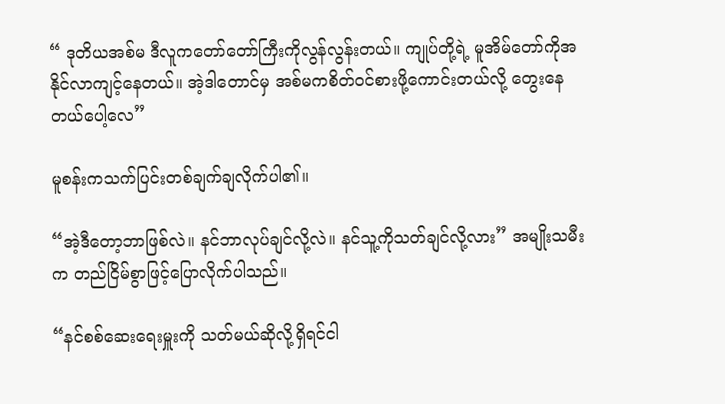“ ဒုတိယအစ်မ ဒီလူကတော်တော်ကြီးကိုလွန်လွန်းတယ်။ ကျုပ်တို့ရဲ့ မူအိမ်တော်ကိုအနိုင်လာကျင့်နေတယ်။ အဲ့ဒါတောင်မှ အစ်မကစိတ်ဝင်စားဖို့ကောင်းတယ်လို့ တွေးနေတယ်ပေါ့လေ”

မူစန်းကသက်ပြင်းတစ်ချက်ချလိုက်ပါ၏။

“အဲ့ဒီတော့ဘာဖြစ်လဲ။ နင်ဘာလုပ်ချင်လို့လဲ။ နင်သူ့ကိုသတ်ချင်လို့လား” အမျိုးသမီးက တည်ငြိမ်စွာဖြင့်ပြောလိုက်ပါသည်။

“နင်စစ်ဆေးရေးမှူးကို သတ်မယ်ဆိုလို့ရှိရင်ငါ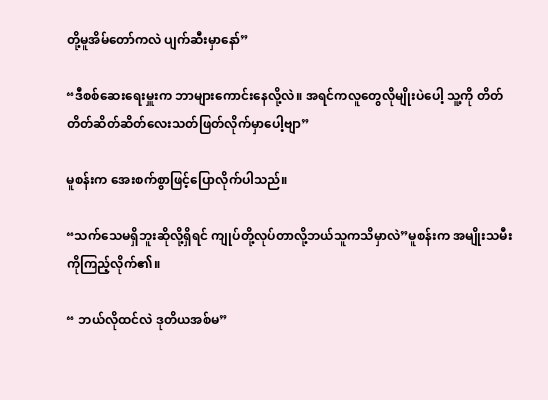တို့မူအိမ်တော်ကလဲ ပျက်ဆီးမှာနော်”

“ဒီစစ်ဆေးရေးမှူးက ဘာများကောင်းနေလို့လဲ။ အရင်ကလူတွေလိုမျိုးပဲပေါ့ သူ့ကို တိတ်တိတ်ဆိတ်ဆိတ်လေးသတ်ဖြတ်လိုက်မှာပေါ့ဗျာ”

မူစန်းက အေးစက်စွာဖြင့်ပြောလိုက်ပါသည်။

“သက်သေမရှိဘူးဆိုလို့ရှိရင် ကျုပ်တို့လုပ်တာလို့ဘယ်သူကသိမှာလဲ”မူစန်းက အမျိုးသမီးကိုကြည့်လိုက်၏။

“ ဘယ်လိုထင်လဲ ဒုတိယအစ်မ”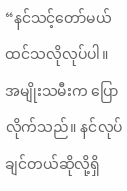“နင်သင့်တော်မယ်ထင်သလိုလုပ်ပါ။ အမျိုးသမီးက ပြောလိုက်သည်။ နင်လုပ်ချင်တယ်ဆိုလို့ရှိ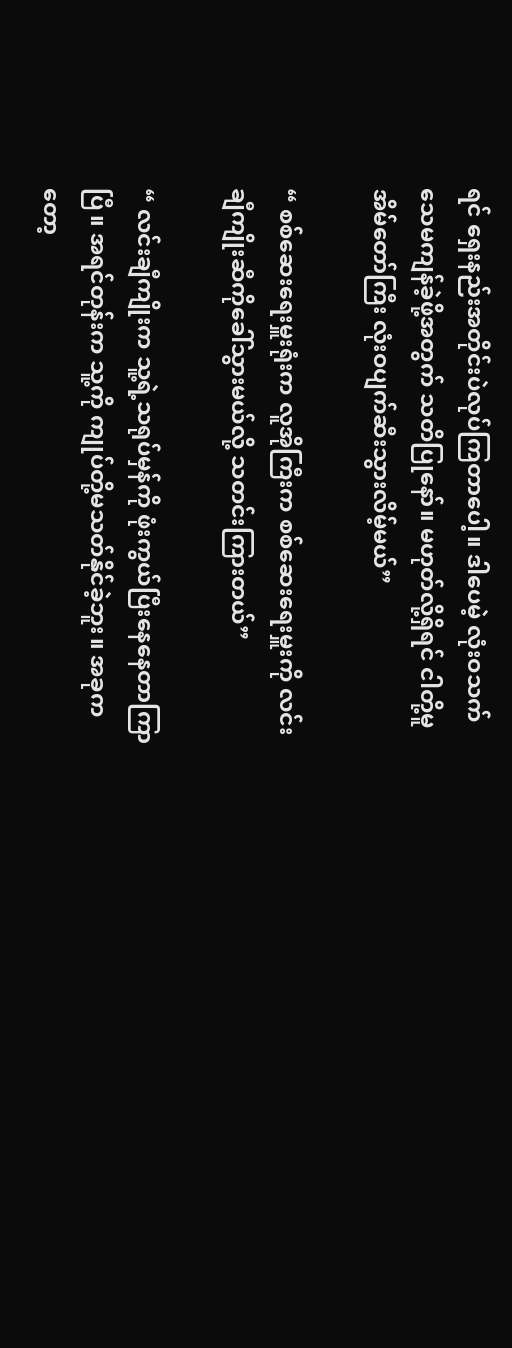ရင် ရှေးနည်းအတိုင်းပဲလုပ်ကြတာပေါ့။ ဒါပေမဲ့ လုံးဝသက်သေမကျန်ခဲ့ဖို့အတွက် သတိပြုနော်။ မဟုတ်လို့ရှိရင် ငါတို့မူအိမ်တော်ကြီး လုံးဝပျက်ဆီးသွားလိမ့်မယ်”

“ စစ်ဆေးရေးမှူးရုံးက လူအိုကြီးက စစ်ဆေးရေးမှူးကို လင်းချီကျိုးဆီကိုခေါ်သွားမယ်လို့ သတင်းကြားတယ်”

“ လင်းချီကျိုးက သူ့ရဲ့သရုပ်မှန်ကို ဖုံးကွယ်ပြီးနေနေတာကြာပြီ။ အရင်တုန်းက သူ့ကို ကျုပ်တို့မသတ်နိုင်ခဲ့ဘူး။ အခုကတော့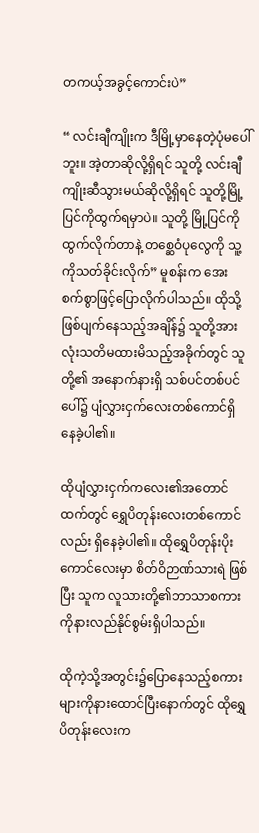တကယ့်အခွင့်ကောင်းပဲ”

“ လင်းချီကျိုးက ဒီမြို့မှာနေတဲ့ပုံမပေါ်ဘူး။ အဲ့တာဆိုလို့ရှိရင် သူတို့ လင်းချီကျိုးဆီသွားမယ်ဆိုလို့ရှိရင် သူတို့မြို့ပြင်ကိုထွက်ရမှာပဲ။ သူတို့ မြို့ပြင်ကိုထွက်လိုက်တာနဲ့ တစ္ဆေဝံပုလွေကို သူ့ကိုသတ်ခိုင်းလိုက်” မူစန်းက အေးစက်စွာဖြင့်ပြောလိုက်ပါသည်။ ထိုသို့ဖြစ်ပျက်နေသည့်အချိန်၌ သူတို့အားလုံးသတိမထားမိသည့်အခိုက်တွင် သူတို့၏ အနောက်နားရှိ သစ်ပင်တစ်ပင်ပေါ်၌ ပျံလွှားငှက်လေးတစ်ကောင်ရှိနေခဲ့ပါ၏။

ထိုပျံလွှားငှက်ကလေး၏အတောင်ထက်တွင် ရွှေပိတုန်းလေးတစ်ကောင်လည်း ရှိနေခဲ့ပါ၏။ ထိုရွှေပိတုန်းပိုးကောင်လေးမှာ စိတ်ဝိဉာဏ်သားရဲ ဖြစ်ပြီး သူက လူသားတို့၏ဘာသာစကားကိုနားလည်နိုင်စွမ်းရှိပါသည်။

ထိုကဲ့သို့အတွင်း၌ပြောနေသည့်စကားများကိုနားထောင်ပြီးနောက်တွင် ထိုရွှေပိတုန်းလေးက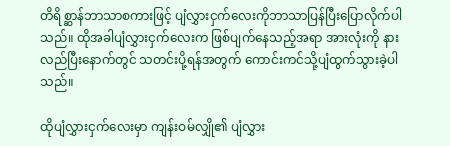တိရိစ္ဆာန်ဘာသာစကားဖြင့် ပျံလွှားငှက်လေးကိုဘာသာပြန်ပြီးပြောလိုက်ပါသည်။ ထိုအခါပျံလွှားငှက်လေးက ဖြစ်ပျက်နေသည့်အရာ အားလုံးကို နားလည်ပြီးနောက်တွင် သတင်းပို့ရန်အတွက် ကောင်းကင်သို့ပျံထွက်သွားခဲ့ပါသည်။

ထိုပျံလွှားငှက်လေးမှာ ကျန်းဝမ်လျှို၏ ပျံလွှား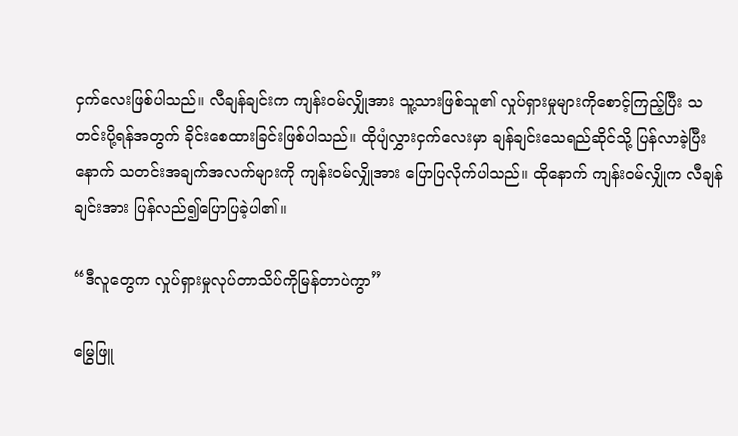ငှက်လေးဖြစ်ပါသည်။ လီချန်ချင်းက ကျန်းဝမ်လျှိုအား သူ့သားဖြစ်သူ၏ လှုပ်ရှားမှုများကိုစောင့်ကြည့်ပြီး သတင်းပို့ရန်အတွက် ခိုင်းစေထားခြင်းဖြစ်ပါသည်။ ထိုပျံလွှားငှက်လေးမှာ ချန်ချင်းသေရည်ဆိုင်သို့ ပြန်လာခဲ့ပြီးနောက် သတင်းအချက်အလက်များကို ကျန်းဝမ်လျှိုအား ပြောပြလိုက်ပါသည်။ ထိုနောက် ကျန်းဝမ်လျှိုက လီချန်ချင်းအား ပြန်လည်၍ပြောပြခဲ့ပါ၏။

“ဒီလူတွေက လှုပ်ရှားမှုလုပ်တာသိပ်ကိုမြန်တာပဲကွာ”

မြွေဖြူ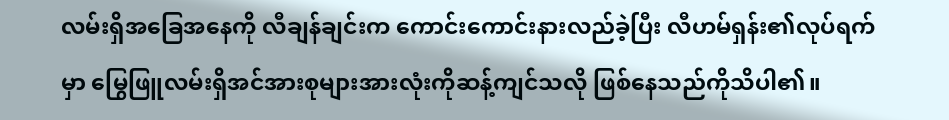လမ်းရှိအခြေအနေကို လီချန်ချင်းက ကောင်းကောင်းနားလည်ခဲ့ပြီး လီဟမ်ရှန်း၏လုပ်ရက်မှာ မြွေဖြူလမ်းရှိအင်အားစုများအားလုံးကိုဆန့်ကျင်သလို ဖြစ်နေသည်ကိုသိပါ၏။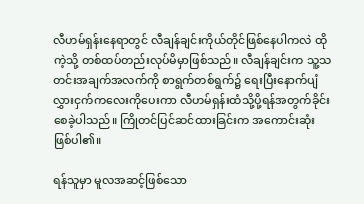လီဟမ်ရှန်းနေရာတွင် လီချန်ချင်းကိုယ်တိုင်ဖြစ်နေပါကလဲ ထိုကဲ့သို့ တစ်ထပ်တည်းလုပ်မိမှာဖြစ်သည်။ လီချန်ချင်းက သူ့သတင်းအချက်အလက်ကို စာရွက်တစ်ရွက်၌ ရေးပြီးနောက်ပျံလွှားငှက်ကလေးကိုပေးကာ လီဟမ်ရှန်းထံသို့ပို့ရန်အတွက်ခိုင်းစေခဲ့ပါသည်။ ကြိုတင်ပြင်ဆင်ထားခြင်းက အကောင်းဆုံးဖြစ်ပါ၏။

ရန်သူမှာ မူလအဆင့်ဖြစ်သော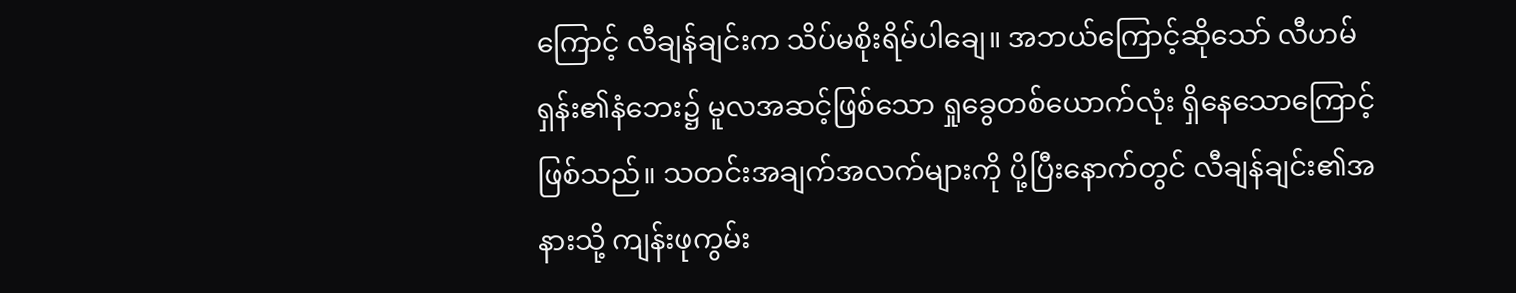ကြောင့် လီချန်ချင်းက သိပ်မစိုးရိမ်ပါချေ။ အဘယ်ကြောင့်ဆိုသော် လီဟမ်ရှန်း၏နံဘေး၌ မူလအဆင့်ဖြစ်သော ရှုခွေတစ်ယောက်လုံး ရှိနေသောကြောင့်ဖြစ်သည်။ သတင်းအချက်အလက်များကို ပို့ပြီးနောက်တွင် လီချန်ချင်း၏အနားသို့ ကျန်းဖုကွမ်း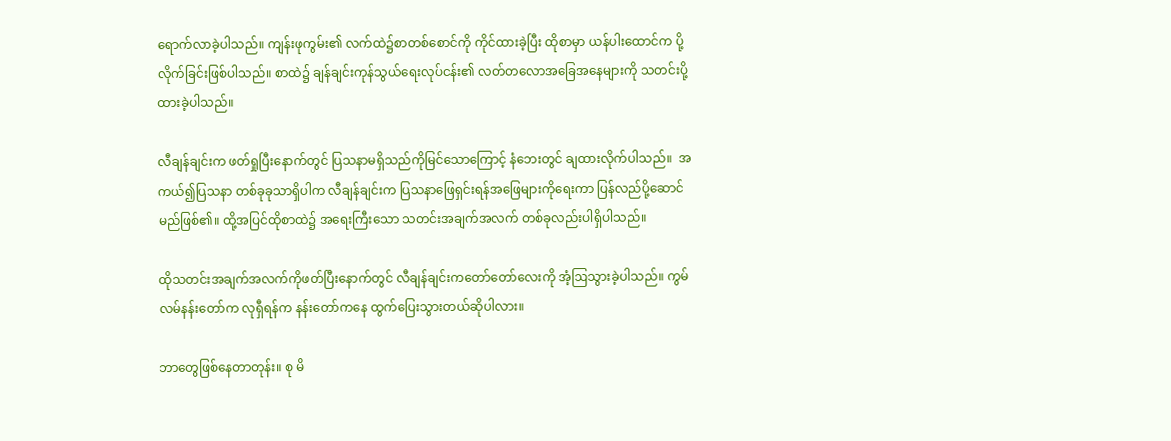ရောက်လာခဲ့ပါသည်။ ကျန်းဖုကွမ်း၏ လက်ထဲ၌စာတစ်စောင်ကို ကိုင်ထားခဲ့ပြီး ထိုစာမှာ ယန်ပါးထောင်က ပို့လိုက်ခြင်းဖြစ်ပါသည်။ စာထဲ၌ ချန်ချင်းကုန်သွယ်ရေးလုပ်ငန်း၏ လတ်တလောအခြေအနေများကို သတင်းပို့ထားခဲ့ပါသည်။

လီချန်ချင်းက ဖတ်ရှုပြီးနောက်တွင် ပြသနာမရှိသည်ကိုမြင်သောကြောင့် နံဘေးတွင် ချထားလိုက်ပါသည်။  အကယ်၍ပြသနာ တစ်ခုခုသာရှိပါက လီချန်ချင်းက ပြသနာဖြေရှင်းရန်အဖြေများကိုရေးကာ ပြန်လည်ပို့ဆောင်မည်ဖြစ်၏။ ထို့အပြင်ထိုစာထဲ၌ အရေးကြီးသော သတင်းအချက်အလက် တစ်ခုလည်းပါရှိပါသည်။

ထိုသတင်းအချက်အလက်ကိုဖတ်ပြီးနောက်တွင် လီချန်ချင်းကတော်တော်လေးကို အံ့ဩသွားခဲ့ပါသည်။ ကွမ်လမ်နန်းတော်က လုရှီရန်က နန်းတော်ကနေ ထွက်ပြေးသွားတယ်ဆိုပါလား။

ဘာတွေဖြစ်နေတာတုန်း။ စု မိ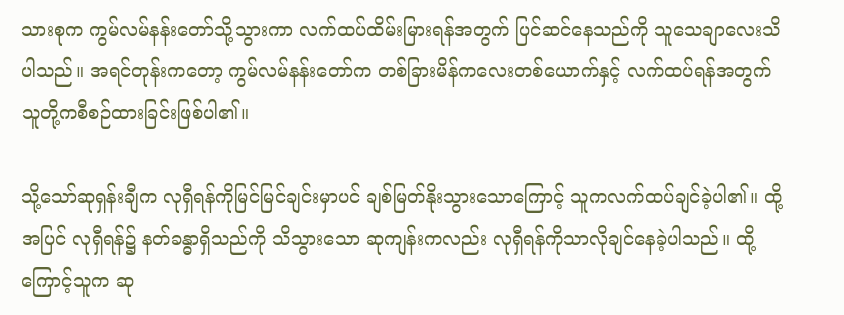သားစုက ကွမ်လမ်နန်းတော်သို့သွားကာ လက်ထပ်ထိမ်းမြားရန်အတွက် ပြင်ဆင်နေသည်ကို သူသေချာလေးသိပါသည်။ အရင်တုန်းကတော့ ကွမ်လမ်နန်းတော်က တစ်ခြားမိန်ကလေးတစ်ယောက်နှင့် လက်ထပ်ရန်အတွက် သူတို့ကစီစဉ်ထားခြင်းဖြစ်ပါ၏။

သို့သော်ဆုရှန်းချီက လုရှီရန်ကိုမြင်မြင်ချင်းမှာပင် ချစ်မြတ်နိုးသွားသောကြောင့် သူကလက်ထပ်ချင်ခဲ့ပါ၏။ ထို့အပြင် လုရှီရန်၌ နတ်ခန္ဓာရှိသည်ကို သိသွားသော ဆုကျန်းကလည်း လုရှီရန်ကိုသာလိုချင်နေခဲ့ပါသည်။ ထို့ကြောင့်သူက ဆု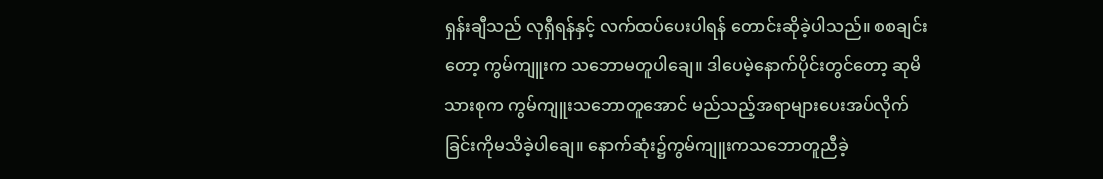ရှန်းချီသည် လုရှီရန်နှင့် လက်ထပ်ပေးပါရန် တောင်းဆိုခဲ့ပါသည်။ စစချင်းတော့ ကွမ်ကျူးက သဘောမတူပါချေ။ ဒါပေမဲ့နောက်ပိုင်းတွင်တော့ ဆုမိသားစုက ကွမ်ကျူးသဘောတူအောင် မည်သည့်အရာများပေးအပ်လိုက်ခြင်းကိုမသိခဲ့ပါချေ။ နောက်ဆုံး၌ကွမ်ကျူးကသဘောတူညီခဲ့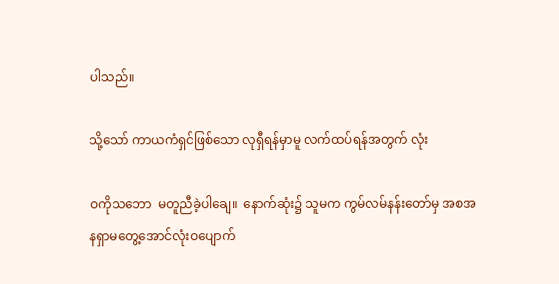ပါသည်။

သို့သော် ကာယကံရှင်ဖြစ်သော လုရှီရန်မှာမူ လက်ထပ်ရန်အတွက် လုံး

ဝကိုသဘော  မတူညီခဲ့ပါချေ။  နောက်ဆုံး၌ သူမက ကွမ်လမ်နန်းတော်မှ အစအနရှာမတွေ့အောင်လုံးဝပျောက်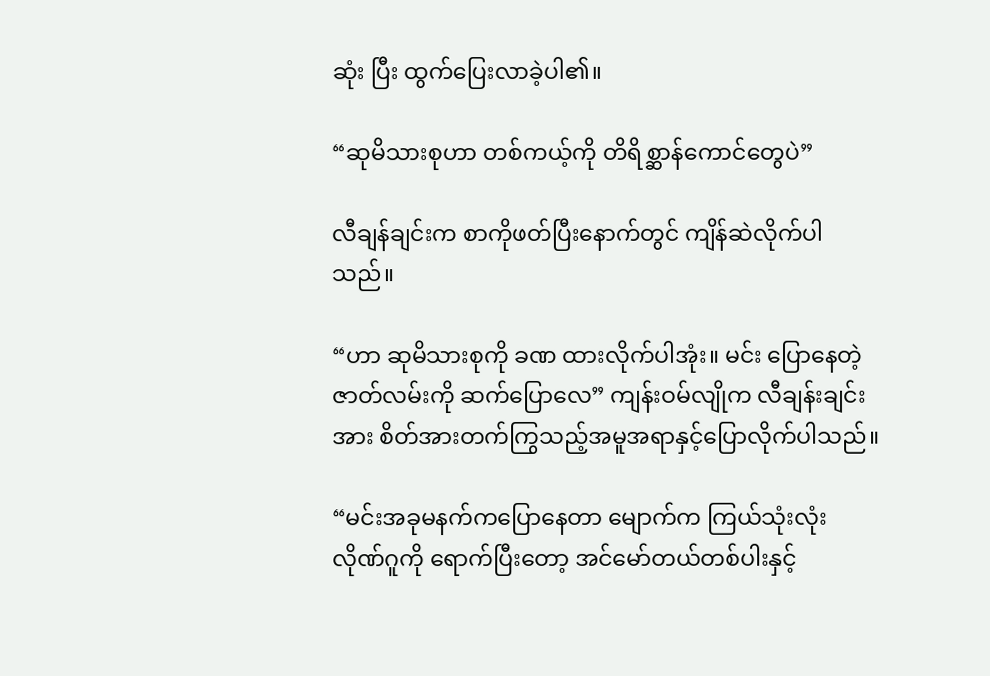ဆုံး ပြီး ထွက်ပြေးလာခဲ့ပါ၏။

“ဆုမိသားစုဟာ တစ်ကယ့်ကို တိရိစ္ဆာန်ကောင်တွေပဲ”

လီချန်ချင်းက စာကိုဖတ်ပြီးနောက်တွင် ကျိန်ဆဲလိုက်ပါသည်။

“ဟာ ဆုမိသားစုကို ခဏ ထားလိုက်ပါအုံး။ မင်း ပြောနေတဲ့ ဇာတ်လမ်းကို ဆက်ပြောလေ” ကျန်းဝမ်လျိုက လီချန်းချင်းအား စိတ်အားတက်ကြွသည့်အမူအရာနှင့်ပြောလိုက်ပါသည်။

“မင်းအခုမနက်ကပြောနေတာ မျောက်က ကြယ်သုံးလုံး လိုဏ်ဂူကို ရောက်ပြီးတော့ အင်မော်တယ်တစ်ပါးနှင့်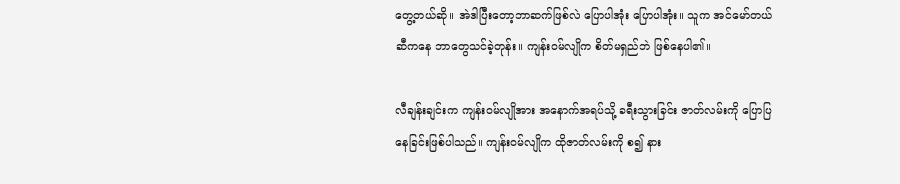တွေ့တယ်ဆို။ အဲဒါပြီးတော့ဘာဆက်ဖြစ်လဲ ပြောပါအုံး ပြောပါအုံး။ သူက အင်မော်တယ်ဆီကနေ ဘာတွေသင်ခဲ့တုန်း။ ကျန်းဝမ်လျိုက စိတ်မရှည်ဘဲ ဖြစ်နေပါ၏။

လီချန်းချင်းက ကျန်းဝမ်လျိုအား အနောက်အရပ်သို့ ခရီးသွားခြင်း ဇာတ်လမ်းကို ပြောပြနေခြင်းဖြစ်ပါသည်။ ကျန်းဝမ်လျိုက ထိုဇာတ်လမ်းကို စ၍ နား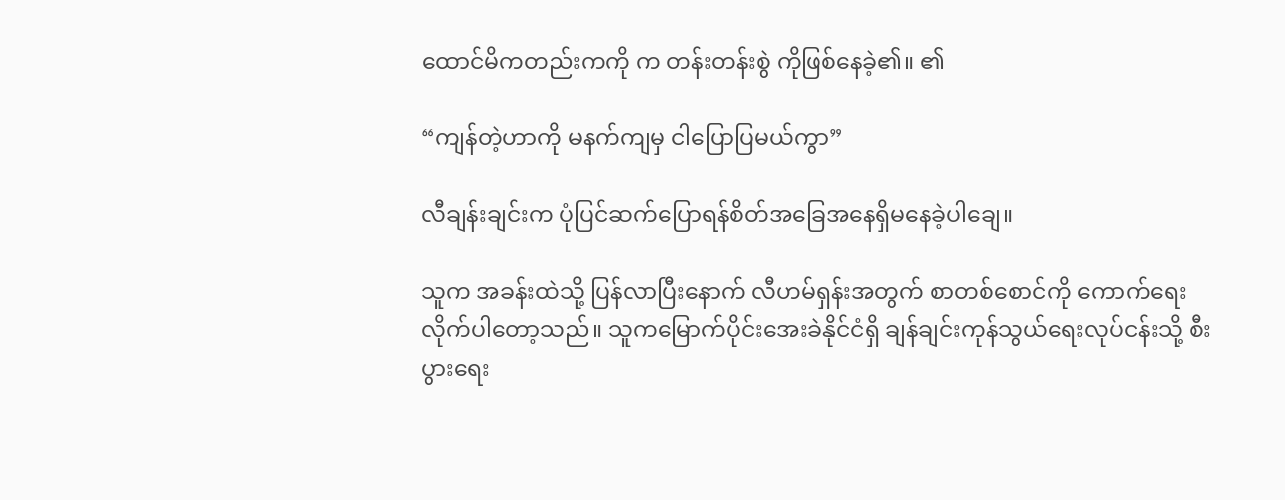ထောင်မိကတည်းကကို က တန်းတန်းစွဲ ကိုဖြစ်နေခဲ့၏။ ၏

“ကျန်တဲ့ဟာကို မနက်ကျမှ ငါပြောပြမယ်ကွာ”

လီချန်းချင်းက ပုံပြင်ဆက်ပြောရန်စိတ်အခြေအနေရှိမနေခဲ့ပါချေ။

သူက အခန်းထဲသို့ ပြန်လာပြီးနောက် လီဟမ်ရှန်းအတွက် စာတစ်စောင်ကို ကောက်ရေးလိုက်ပါတော့သည်။ သူကမြောက်ပိုင်းအေးခဲနိုင်ငံရှိ ချန်ချင်းကုန်သွယ်ရေးလုပ်ငန်းသို့ စီးပွားရေး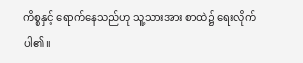ကိစ္စနှင့် ရောက်နေသည်ဟု သူ့သားအား စာထဲ၌ ရေးလိုက်ပါ၏။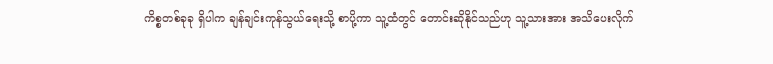ကိစ္စတစ်ခုခု ရှိပါက ချန်ချင်းကုန်သွယ်ရေးသို့ စာပို့ကာ သူ့ထံတွင် တောင်းဆိုနိုင်သည်ဟု သူ့သားအား အသိပေးလိုက်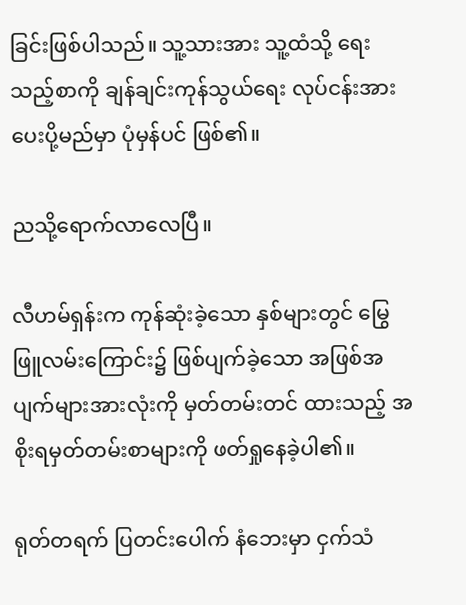ခြင်းဖြစ်ပါသည်။ သူ့သားအား သူ့ထံသို့ ရေးသည့်စာကို ချန်ချင်းကုန်သွယ်ရေး လုပ်ငန်းအားပေးပို့မည်မှာ ပုံမှန်ပင် ဖြစ်၏။

ညသို့ရောက်လာလေပြီ။

လီဟမ်ရှန်းက ကုန်ဆုံးခဲ့သော နှစ်များတွင် မြွေဖြူလမ်းကြောင်း၌ ဖြစ်ပျက်ခဲ့သော အဖြစ်အပျက်များအားလုံးကို မှတ်တမ်းတင် ထားသည့် အစိုးရမှတ်တမ်းစာများကို ဖတ်ရှုနေခဲ့ပါ၏။

ရုတ်တရက် ပြတင်းပေါက် နံဘေးမှာ ငှက်သံ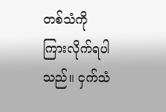တစ်သံကို ကြားလိုက်ရပါသည်။ ငှက်သံ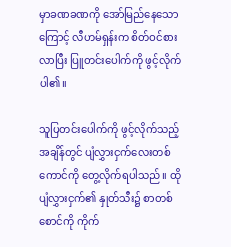မှာခဏခဏကို အော်မြည်နေသောကြောင့် လီဟမ်ရှန်းက စိတ်ဝင်စားလာပြီး ပြူတင်းပေါက်ကို ဖွင့်လိုက်ပါ၏။

သူပြတင်းပေါက်ကို ဖွင့်လိုက်သည့်အချိန်တွင် ပျံလွှားငှက်လေးတစ်ကောင်ကို တွေ့လိုက်ရပါသည်။ ထိုပျံလွှားငှက်၏ နှုတ်သီး၌ စာတစ်စောင်ကို ကိုက်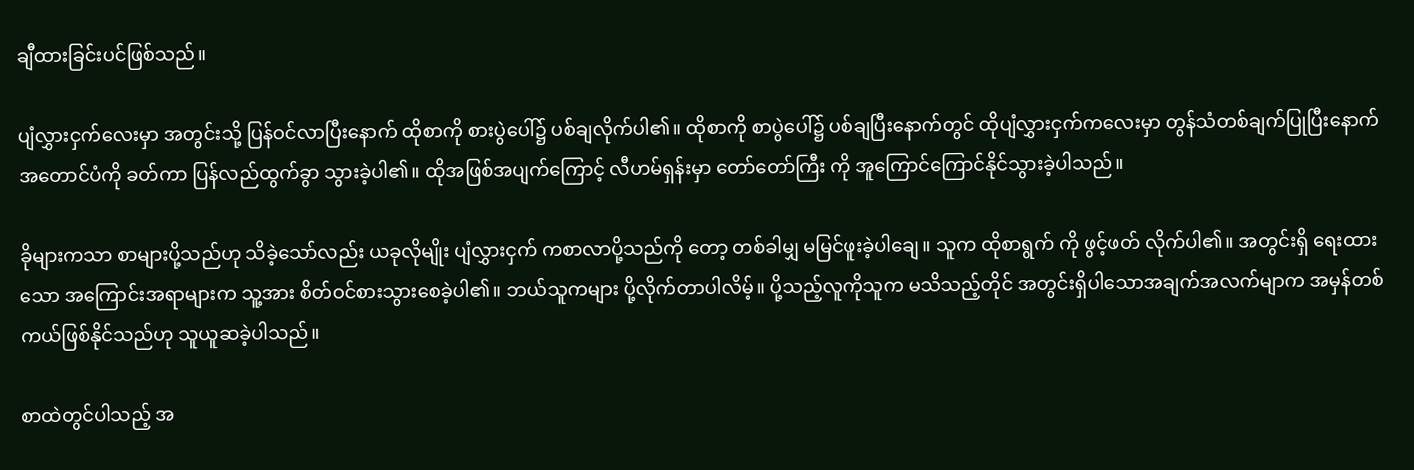ချီထားခြင်းပင်ဖြစ်သည်။

ပျံလွှားငှက်လေးမှာ အတွင်းသို့ ပြန်ဝင်လာပြီးနောက် ထိုစာကို စားပွဲပေါ်၌ ပစ်ချလိုက်ပါ၏။ ထိုစာကို စာပွဲပေါ်၌ ပစ်ချပြီးနောက်တွင် ထိုပျံလွှားငှက်ကလေးမှာ တွန်သံတစ်ချက်ပြုပြီးနောက် အတောင်ပံကို ခတ်ကာ ပြန်လည်ထွက်ခွာ သွားခဲ့ပါ၏။ ထိုအဖြစ်အပျက်ကြောင့် လီဟမ်ရှန်းမှာ တော်တော်ကြီး ကို အူကြောင်ကြောင်နိုင်သွားခဲ့ပါသည်။

ခိုများကသာ စာများပို့သည်ဟု သိခဲ့သော်လည်း ယခုလိုမျိုး ပျံလွှားငှက် ကစာလာပို့သည်ကို တော့ တစ်ခါမျှ မမြင်ဖူးခဲ့ပါချေ။ သူက ထိုစာရွက် ကို ဖွင့်ဖတ် လိုက်ပါ၏။ အတွင်းရှိ ရေးထားသော အကြောင်းအရာများက သူ့အား စိတ်ဝင်စားသွားစေခဲ့ပါ၏။ ဘယ်သူကများ ပို့လိုက်တာပါလိမ့်။ ပို့သည့်လူကိုသူက မသိသည့်တိုင် အတွင်းရှိပါသောအချက်အလက်မျာက အမှန်တစ်ကယ်ဖြစ်နိုင်သည်ဟု သူယူဆခဲ့ပါသည်။

စာထဲတွင်ပါသည့် အ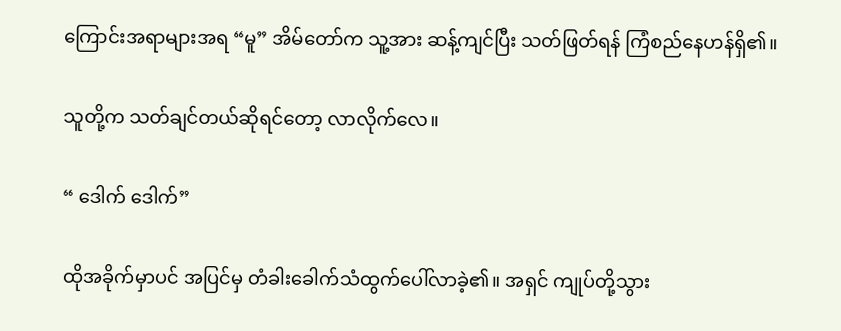ကြောင်းအရာများအရ “မူ” အိမ်တော်က သူ့အား ဆန့်ကျင်ပြီး သတ်ဖြတ်ရန် ကြံစည်နေဟန်ရှိ၏။

သူတို့က သတ်ချင်တယ်ဆိုရင်တော့ လာလိုက်လေ။

“ ဒေါက် ဒေါက်”

ထိုအခိုက်မှာပင် အပြင်မှ တံခါးခေါက်သံထွက်ပေါ်လာခဲ့၏။ အရှင် ကျုပ်တို့သွား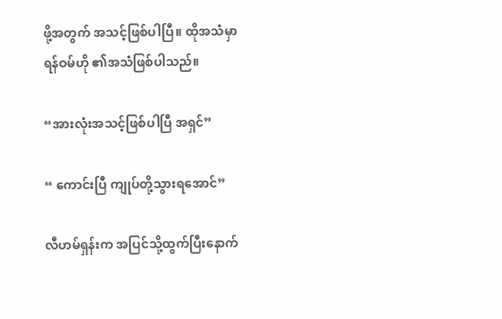ဖို့အတွက် အသင့်ဖြစ်ပါပြီ။ ထိုအသံမှာ ရန်ဝမ်ဟို ၏အသံဖြစ်ပါသည်။

“အားလုံးအသင့်ဖြစ်ပါပြီ အရှင်”

“ ကောင်းပြီ ကျုပ်တို့သွားရအောင်”

လီဟမ်ရှန်းက အပြင်သို့ထွက်ပြီးနောက်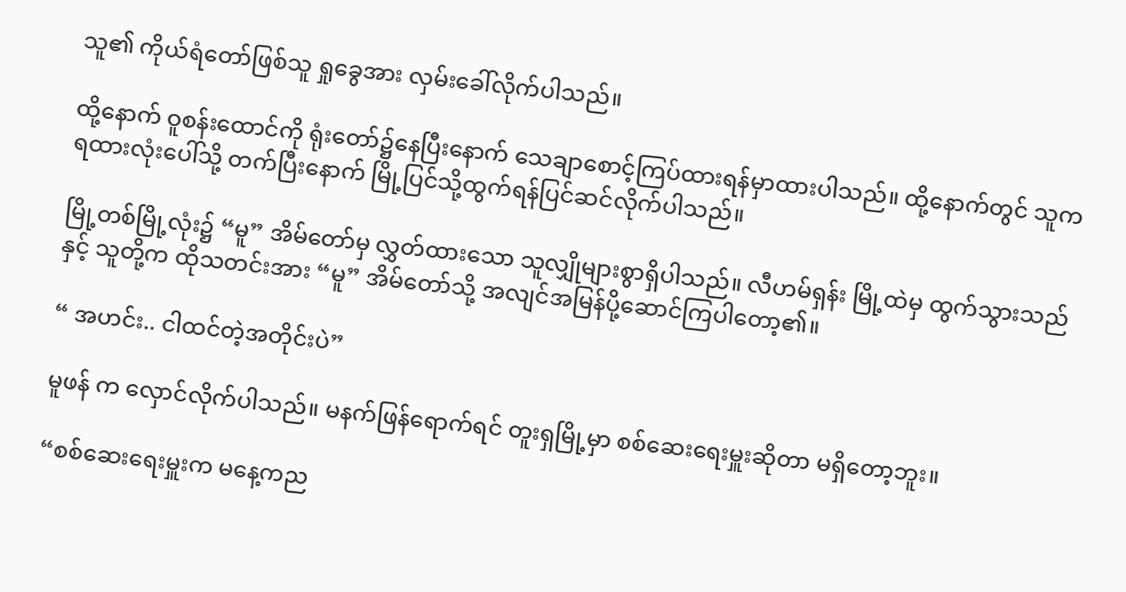သူ၏ ကိုယ်ရံတော်ဖြစ်သူ ရှုခွေအား လှမ်းခေါ်လိုက်ပါသည်။

ထို့နောက် ဝူစန်းထောင်ကို ရုံးတော်၌နေပြီးနောက် သေချာစောင့်ကြပ်ထားရန်မှာထားပါသည်။ ထို့နောက်တွင် သူက ရထားလုံးပေါ်သို့ တက်ပြီးနောက် မြို့ပြင်သို့ထွက်ရန်ပြင်ဆင်လိုက်ပါသည်။

မြို့တစ်မြို့လုံး၌ “မူ” အိမ်တော်မှ လွှတ်ထားသော သူလျှိုများစွာရှိပါသည်။ လီဟမ်ရှန်း မြို့ထဲမှ ထွက်သွားသည်နှင့် သူတို့က ထိုသတင်းအား “မူ” အိမ်တော်သို့ အလျင်အမြန်ပို့ဆောင်ကြပါတော့၏။

“ အဟင်း.. ငါထင်တဲ့အတိုင်းပဲ”

မူဖန် က လှောင်လိုက်ပါသည်။ မနက်ဖြန်ရောက်ရင် တူးရှမြို့မှာ စစ်ဆေးရေးမှူးဆိုတာ မရှိတော့ဘူး။

“စစ်ဆေးရေးမှူးက မနေ့ကည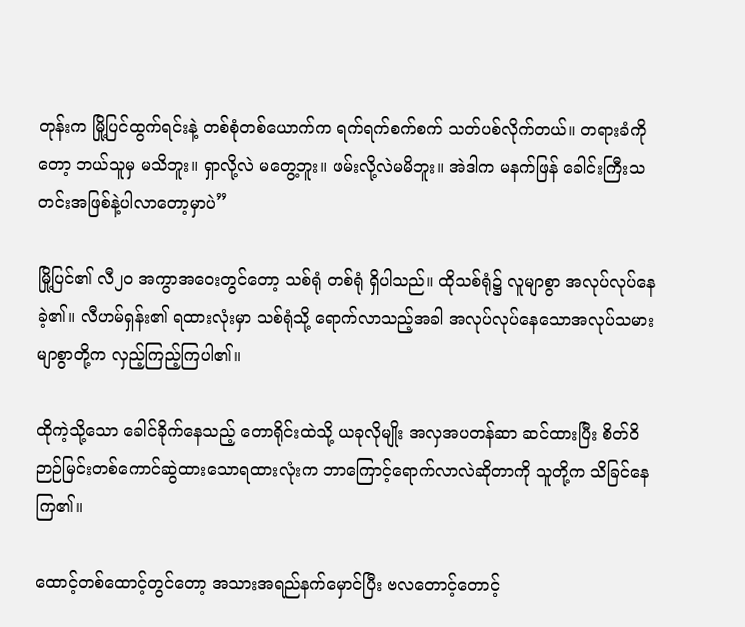တုန်းက မြို့ပြင်ထွက်ရင်းနဲ့ တစ်စုံတစ်ယောက်က ရက်ရက်စက်စက် သတ်ပစ်လိုက်တယ်။ တရားခံကိုတော့ ဘယ်သူမှ မသိဘူး။ ရှာလို့လဲ မတွေ့ဘူး။ ဖမ်းလို့လဲမမိဘူး။ အဲဒါက မနက်ဖြန် ခေါင်းကြီးသတင်းအဖြစ်နဲ့ပါလာတော့မှာပဲ”

မြို့ပြင်၏ လီ၂၀ အကွာအဝေးတွင်တော့ သစ်ရုံ တစ်ရုံ ရှိပါသည်။ ထိုသစ်ရုံ၌ လူမျာစွာ အလုပ်လုပ်နေခဲ့၏။ လီဟမ်ရှန်း၏ ရထားလုံးမှာ သစ်ရုံသို့ ရောက်လာသည့်အခါ အလုပ်လုပ်နေသောအလုပ်သမား မျာစွာတို့က လှည့်ကြည့်ကြပါ၏။

ထိုကဲ့သို့သော ခေါင်ခိုက်နေသည့် တောရိုင်းထဲသို့ ယခုလိုမျိုး အလှအပတန်ဆာ ဆင်ထားပြီး စိတ်ဝိဉာဉ်မြင်းတစ်ကောင်ဆွဲထားသောရထားလုံးက ဘာကြောင့်ရောက်လာလဲဆိုတာကို သူတို့က သိခြင်နေကြ၏။

ထောင့်တစ်ထောင့်တွင်တော့ အသားအရည်နက်မှောင်ပြီး ဗလတောင့်တောင့်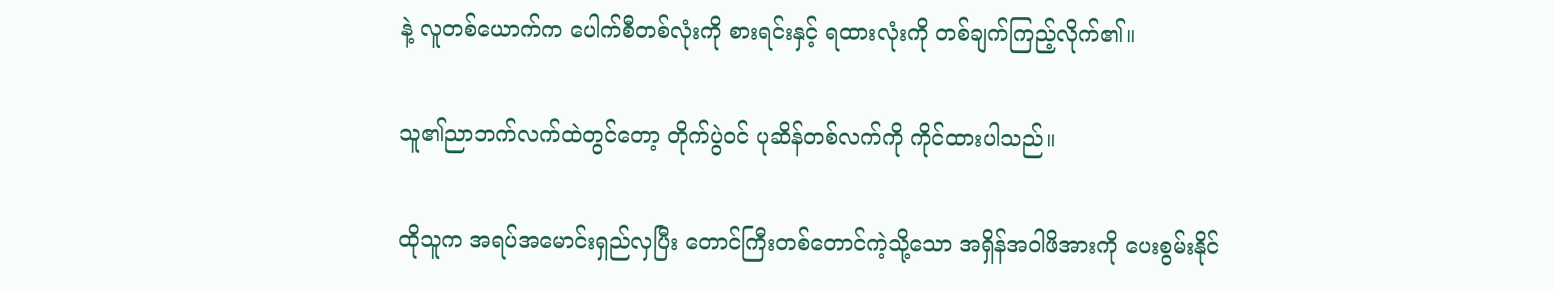နဲ့ လူတစ်ယောက်က ပေါက်စီတစ်လုံးကို စားရင်းနှင့် ရထားလုံးကို တစ်ချက်ကြည့်လိုက်၏။

သူ၏ညာဘက်လက်ထဲတွင်တော့ တိုက်ပွဲဝင် ပုဆိန်တစ်လက်ကို ကိုင်ထားပါသည်။

ထိုသူက အရပ်အမောင်းရှည်လှပြီး တောင်ကြီးတစ်တောင်ကဲ့သို့သော အရှိန်အဝါဖိအားကို ပေးစွမ်းနိုင်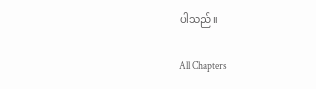ပါသည်။

All Chapters